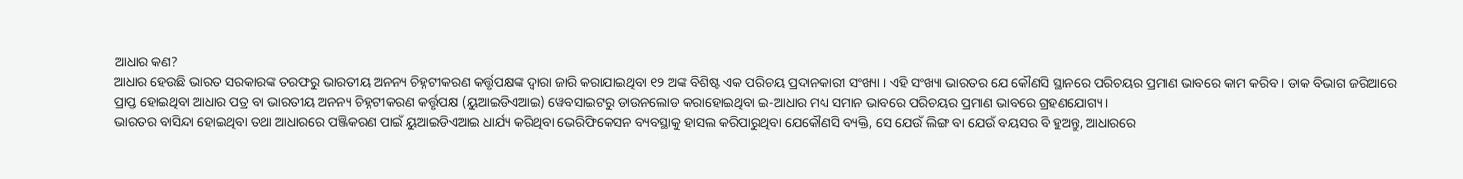ଆଧାର କଣ?
ଆଧାର ହେଉଛି ଭାରତ ସରକାରଙ୍କ ତରଫରୁ ଭାରତୀୟ ଅନନ୍ୟ ଚିହ୍ନଟୀକରଣ କର୍ତ୍ତୃପକ୍ଷଙ୍କ ଦ୍ଵାରା ଜାରି କରାଯାଇଥିବା ୧୨ ଅଙ୍କ ବିଶିଷ୍ଟ ଏକ ପରିଚୟ ପ୍ରଦାନକାରୀ ସଂଖ୍ୟା । ଏହି ସଂଖ୍ୟା ଭାରତର ଯେ କୌଣସି ସ୍ଥାନରେ ପରିଚୟର ପ୍ରମାଣ ଭାବରେ କାମ କରିବ । ଡାକ ବିଭାଗ ଜରିଆରେ ପ୍ରାପ୍ତ ହୋଇଥିବା ଆଧାର ପତ୍ର ବା ଭାରତୀୟ ଅନନ୍ୟ ଚିହ୍ନଟୀକରଣ କର୍ତ୍ତୃପକ୍ଷ (ୟୁଆଇଡିଏଆଇ) ୱେବସାଇଟରୁ ଡାଉନଲୋଡ କରାହୋଇଥିବା ଇ-ଆଧାର ମଧ୍ୟ ସମାନ ଭାବରେ ପରିଚୟର ପ୍ରମାଣ ଭାବରେ ଗ୍ରହଣଯୋଗ୍ୟ।
ଭାରତର ବାସିନ୍ଦା ହୋଇଥିବା ତଥା ଆଧାରରେ ପଞ୍ଜିକରଣ ପାଇଁ ୟୁଆଇଡିଏଆଇ ଧାର୍ଯ୍ୟ କରିଥିବା ଭେରିଫିକେସନ ବ୍ୟବସ୍ଥାକୁ ହାସଲ କରିପାରୁଥିବା ଯେକୌଣସି ବ୍ୟକ୍ତି, ସେ ଯେଉଁ ଲିଙ୍ଗ ବା ଯେଉଁ ବୟସର ବି ହୁଅନ୍ତୁ, ଆଧାରରେ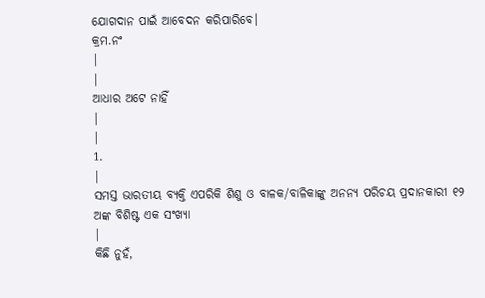ଯୋଗଦାନ ପାଇଁ ଆବେଦନ କରିପାରିବେ।
କ୍ରମ.ନଂ
|
|
ଆଧାର ଅଟେ ନାହିଁ
|
|
1.
|
ସମସ୍ତ ଭାରତୀୟ ବ୍ୟକ୍ତି ଏପରିକି ଶିଶୁ ଓ ବାଳକ/ବାଳିକାଙ୍କୁ ଅନନ୍ୟ ପରିଚୟ ପ୍ରଦାନକାରୀ ୧୨ ଅଙ୍କ ବିଶିଷ୍ଟ ଏକ ସଂଖ୍ୟା
|
କିଛି ନୁହଁ,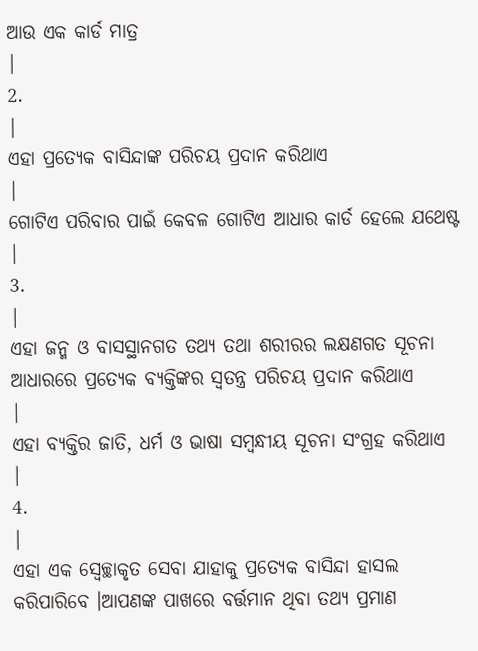ଆଉ ଏକ କାର୍ଡ ମାତ୍ର
|
2.
|
ଏହା ପ୍ରତ୍ୟେକ ବାସିନ୍ଦାଙ୍କ ପରିଚୟ ପ୍ରଦାନ କରିଥାଏ
|
ଗୋଟିଏ ପରିବାର ପାଇଁ କେବଳ ଗୋଟିଏ ଆଧାର କାର୍ଡ ହେଲେ ଯଥେଷ୍ଟ
|
3.
|
ଏହା ଜନ୍ମ ଓ ବାସସ୍ଥାନଗତ ତଥ୍ୟ ତଥା ଶରୀରର ଲକ୍ଷଣଗତ ସୂଚନା ଆଧାରରେ ପ୍ରତ୍ୟେକ ବ୍ୟକ୍ତିଙ୍କର ସ୍ଵତନ୍ତ୍ର ପରିଚୟ ପ୍ରଦାନ କରିଥାଏ
|
ଏହା ବ୍ୟକ୍ତିର ଜାତି, ଧର୍ମ ଓ ଭାଷା ସମ୍ବନ୍ଧୀୟ ସୂଚନା ସଂଗ୍ରହ କରିଥାଏ
|
4.
|
ଏହା ଏକ ସ୍ଵେଚ୍ଛାକୃତ ସେବା ଯାହାକୁ ପ୍ରତ୍ୟେକ ବାସିନ୍ଦା ହାସଲ କରିପାରିବେ ।ଆପଣଙ୍କ ପାଖରେ ବର୍ତ୍ତମାନ ଥିବା ତଥ୍ୟ ପ୍ରମାଣ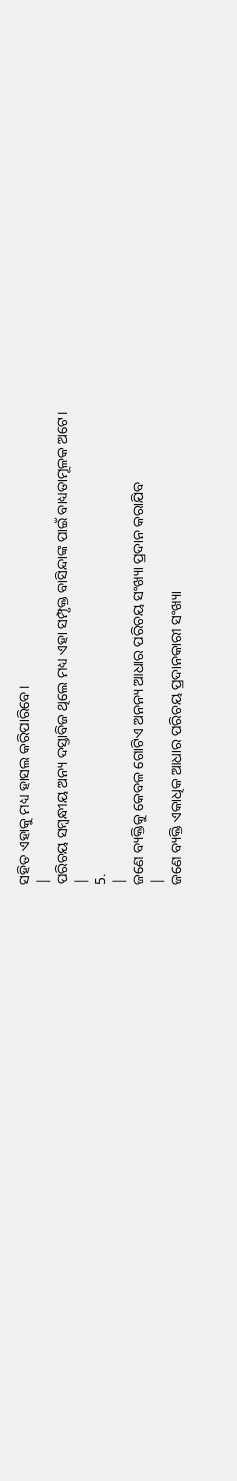ସହିତ ଏହାକୁ ମଧ୍ୟ ହାସଲ କରିପାରିବେ।
|
ପରିଚୟ ସମ୍ବନ୍ଧୀୟ ଅନ୍ୟ ଦସ୍ତାବିଜ ଥିଲେ ମଧ୍ୟ ଏହା ସମ୍ପୃକ୍ତ ବାସିନ୍ଦାଙ୍କ ପାଇଁ ବାଧ୍ୟତାମୂଳକ ଅଟେ।
|
5.
|
ଜଣେ ବ୍ୟକ୍ତିକୁ କେବଳ ଗୋଟିଏ ଅନନ୍ୟ ଆଧାର ପରିଚୟ ସଂଖ୍ୟା ପ୍ରଦାନ କରାଯିବ
|
ଜଣେ ବ୍ୟକ୍ତି ଏକାଧିକ ଆଧାର ପରିଚୟ ପ୍ରଦାନକାରୀ ସଂଖ୍ୟା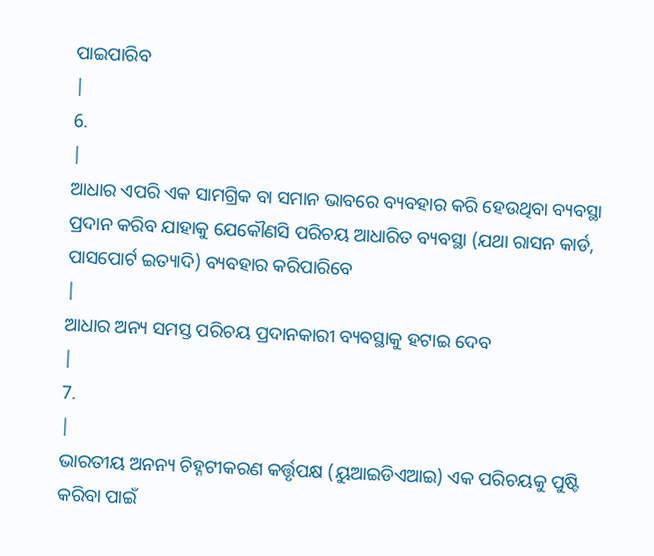ପାଇପାରିବ
|
6.
|
ଆଧାର ଏପରି ଏକ ସାମଗ୍ରିକ ବା ସମାନ ଭାବରେ ବ୍ୟବହାର କରି ହେଉଥିବା ବ୍ୟବସ୍ଥା ପ୍ରଦାନ କରିବ ଯାହାକୁ ଯେକୌଣସି ପରିଚୟ ଆଧାରିତ ବ୍ୟବସ୍ଥା (ଯଥା ରାସନ କାର୍ଡ, ପାସପୋର୍ଟ ଇତ୍ୟାଦି) ବ୍ୟବହାର କରିପାରିବେ
|
ଆଧାର ଅନ୍ୟ ସମସ୍ତ ପରିଚୟ ପ୍ରଦାନକାରୀ ବ୍ୟବସ୍ଥାକୁ ହଟାଇ ଦେବ
|
7.
|
ଭାରତୀୟ ଅନନ୍ୟ ଚିହ୍ନଟୀକରଣ କର୍ତ୍ତୃପକ୍ଷ (ୟୁଆଇଡିଏଆଇ) ଏକ ପରିଚୟକୁ ପୁଷ୍ଟି କରିବା ପାଇଁ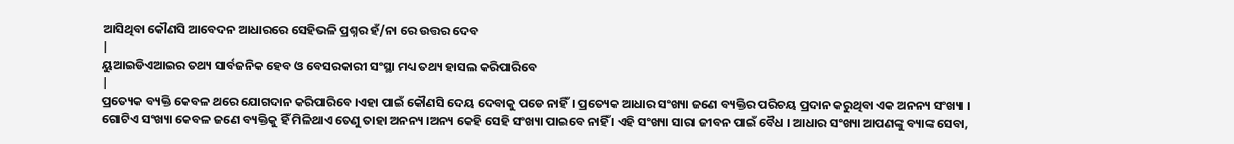ଆସିଥିବା କୌଣସି ଆବେଦନ ଆଧାରରେ ସେହିଭଳି ପ୍ରଶ୍ନର ହଁ/ନା ରେ ଉତ୍ତର ଦେବ
|
ୟୁଆଇଡିଏଆଇର ତଥ୍ୟ ସାର୍ବଜନିକ ହେବ ଓ ବେସରକାରୀ ସଂସ୍ଥା ମଧ୍ୟ ତଥ୍ୟ ହାସଲ କରିପାରିବେ
|
ପ୍ରତ୍ୟେକ ବ୍ୟକ୍ତି କେବଳ ଥରେ ଯୋଗଦାନ କରିପାରିବେ ।ଏହା ପାଇଁ କୌଣସି ଦେୟ ଦେବାକୁ ପଡେ ନାହିଁ। ପ୍ରତ୍ୟେକ ଆଧାର ସଂଖ୍ୟା ଜଣେ ବ୍ୟକ୍ତିର ପରିଚୟ ପ୍ରଦାନ କରୁଥିବା ଏକ ଅନନ୍ୟ ସଂଖ୍ୟା । ଗୋଟିଏ ସଂଖ୍ୟା କେବଳ ଜଣେ ବ୍ୟକ୍ତିକୁ ହିଁ ମିଳିଥାଏ ତେଣୁ ତାହା ଅନନ୍ୟ ।ଅନ୍ୟ କେହି ସେହି ସଂଖ୍ୟା ପାଇବେ ନାହିଁ । ଏହି ସଂଖ୍ୟା ସାରା ଜୀବନ ପାଇଁ ବୈଧ । ଆଧାର ସଂଖ୍ୟା ଆପଣଙ୍କୁ ବ୍ୟାଙ୍କ ସେବା,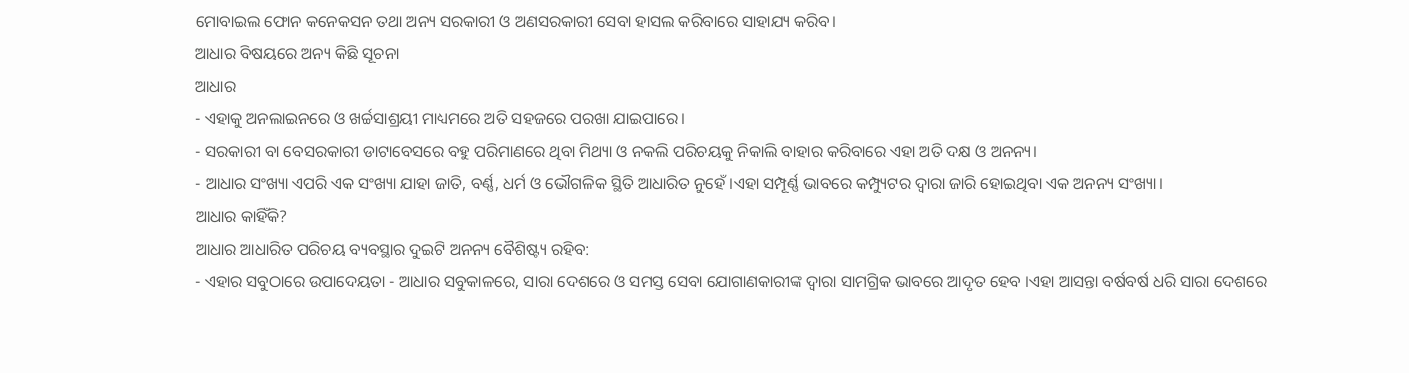ମୋବାଇଲ ଫୋନ କନେକସନ ତଥା ଅନ୍ୟ ସରକାରୀ ଓ ଅଣସରକାରୀ ସେବା ହାସଲ କରିବାରେ ସାହାଯ୍ୟ କରିବ।
ଆଧାର ବିଷୟରେ ଅନ୍ୟ କିଛି ସୂଚନା
ଆଧାର
- ଏହାକୁ ଅନଲାଇନରେ ଓ ଖର୍ଚ୍ଚସାଶ୍ରୟୀ ମାଧ୍ୟମରେ ଅତି ସହଜରେ ପରଖା ଯାଇପାରେ।
- ସରକାରୀ ବା ବେସରକାରୀ ଡାଟାବେସରେ ବହୁ ପରିମାଣରେ ଥିବା ମିଥ୍ୟା ଓ ନକଲି ପରିଚୟକୁ ନିକାଲି ବାହାର କରିବାରେ ଏହା ଅତି ଦକ୍ଷ ଓ ଅନନ୍ୟ।
- ଆଧାର ସଂଖ୍ୟା ଏପରି ଏକ ସଂଖ୍ୟା ଯାହା ଜାତି, ବର୍ଣ୍ଣ, ଧର୍ମ ଓ ଭୌଗଳିକ ସ୍ଥିତି ଆଧାରିତ ନୁହେଁ ।ଏହା ସମ୍ପୂର୍ଣ୍ଣ ଭାବରେ କମ୍ପ୍ୟୁଟର ଦ୍ଵାରା ଜାରି ହୋଇଥିବା ଏକ ଅନନ୍ୟ ସଂଖ୍ୟା।
ଆଧାର କାହିଁକି?
ଆଧାର ଆଧାରିତ ପରିଚୟ ବ୍ୟବସ୍ଥାର ଦୁଇଟି ଅନନ୍ୟ ବୈଶିଷ୍ଟ୍ୟ ରହିବ:
- ଏହାର ସବୁଠାରେ ଉପାଦେୟତା - ଆଧାର ସବୁକାଳରେ, ସାରା ଦେଶରେ ଓ ସମସ୍ତ ସେବା ଯୋଗାଣକାରୀଙ୍କ ଦ୍ଵାରା ସାମଗ୍ରିକ ଭାବରେ ଆଦୃତ ହେବ ।ଏହା ଆସନ୍ତା ବର୍ଷବର୍ଷ ଧରି ସାରା ଦେଶରେ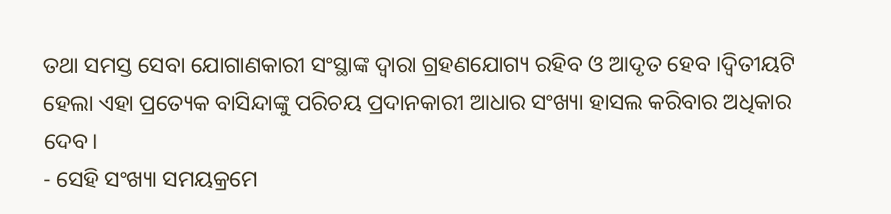ତଥା ସମସ୍ତ ସେବା ଯୋଗାଣକାରୀ ସଂସ୍ଥାଙ୍କ ଦ୍ଵାରା ଗ୍ରହଣଯୋଗ୍ୟ ରହିବ ଓ ଆଦୃତ ହେବ ।ଦ୍ବିତୀୟଟି ହେଲା ଏହା ପ୍ରତ୍ୟେକ ବାସିନ୍ଦାଙ୍କୁ ପରିଚୟ ପ୍ରଦାନକାରୀ ଆଧାର ସଂଖ୍ୟା ହାସଲ କରିବାର ଅଧିକାର ଦେବ।
- ସେହି ସଂଖ୍ୟା ସମୟକ୍ରମେ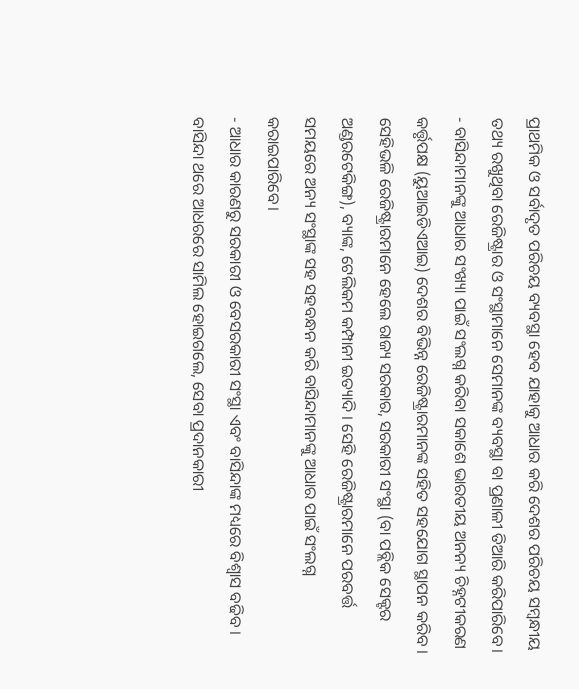ପ୍ରାଥମିକ ଓ ସର୍ବାଦୃତ ପରିଚୟ ବ୍ୟବସ୍ଥା ହେବ ଯାହାକୁ ଆଧାର କରି ଦେଶର ପରିଚୟ ସମ୍ବନ୍ଧୀୟ ତଥ୍ୟ ରଖୁଥିବା ରେଜିଷ୍ଟ୍ରାର ଓ ସଂସ୍ଥାମାନେ ସେମାନଙ୍କ ବ୍ୟବସ୍ଥା ବା ପ୍ରଣାଳୀ ତିଆରି କରିପାରିବେ।
- ବାସିନ୍ଦାମାନଙ୍କୁ ଆଧାର ସଂଖ୍ୟା ପାଇଁ ସଂଲଗ୍ନ କରିବା ସକାଶେ ଭାରତୀୟ ଅନନ୍ୟ ଚିହ୍ନଟୀକରଣ କର୍ତ୍ତୃପକ୍ଷ (ୟୁଆଇଡିଏଆଇ) ଦେଶର ବିଭିନ୍ନ ରେଜିଷ୍ଟ୍ରାରମାନଙ୍କ ସହିତ ସହଯୋଗ ସ୍ଥାପନ କରିବ । ସେହିଭଳି ରେଜିଷ୍ଟ୍ରାରମାନେ ହେଲେ ରାଜ୍ୟ ସରକାର, ସରକାରୀ ସଂସ୍ଥା (ବା ପବ୍ଲିକ ସେକ୍ଟର ଅଣ୍ଡରଟେକିଙ୍ଗ), ବ୍ୟାଙ୍କ, ଟେଲିକମ କମ୍ପାନୀ ଇତ୍ୟାଦି । ସେହି ରେଜିଷ୍ଟ୍ରାରମାନେ ପରବର୍ତ୍ତ ସମୟରେ ଅନ୍ୟ ସଂସ୍ଥାଙ୍କ ସହ ସହବନ୍ଧନ କରି ବାସିନ୍ଦାମାନଙ୍କୁ ଆଧାର ପାଇଁ ସଂଲଗ୍ନ କରାଇପାରିବେ।
- ଆଧାର କାରଣରୁ ସରକାରୀ ଓ ବେସରକାରୀ ସଂସ୍ଥା ଏବଂ ବାସିନ୍ଦାଙ୍କ ମଧ୍ୟରେ ବିଶ୍ବାସ ବଢିବ । ବାସିନ୍ଦା ଥରେ ଆଧରରେ ସାମିଲ ହୋଇଗଲେ, ସେବା ପ୍ରଦାନକାରୀ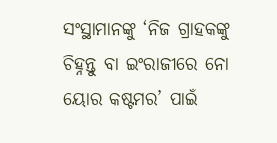ସଂସ୍ଥାମାନଙ୍କୁ ‘ନିଜ ଗ୍ରାହକଙ୍କୁ ଚିହ୍ନନ୍ତୁ ବା ଇଂରାଜୀରେ ନୋ ୟୋର କଷ୍ଟମର’ ପାଇଁ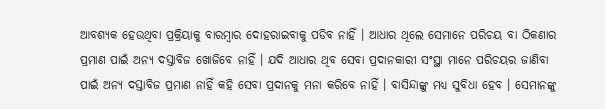ଆବଶ୍ୟକ ହେଉଥିବା ପ୍ରକ୍ରିୟାକୁ ବାରମ୍ବାର ଦୋହରାଇବାକୁ ପଡିବ ନାହିଁ । ଆଧାର ଥିଲେ ସେମାନେ ପରିଚୟ ବା ଠିକଣାର ପ୍ରମାଣ ପାଇଁ ଅନ୍ୟ ଦସ୍ତାବିଜ ଖୋଜିବେ ନାହିଁ । ଯଦି ଆଧାର ଥିବ ସେବା ପ୍ରଦାନକାରୀ ସଂସ୍ଥା ମାନେ ପରିଚୟର ଜାଣିବା ପାଇଁ ଅନ୍ୟ ଦସ୍ତାବିଜ ପ୍ରମାଣ ନାହିଁ କହି ସେବା ପ୍ରଦାନକୁ ମନା କରିବେ ନାହିଁ । ବାସିନ୍ଦାଙ୍କୁ ମଧ୍ୟ ସୁବିଧା ହେବ । ସେମାନଙ୍କୁ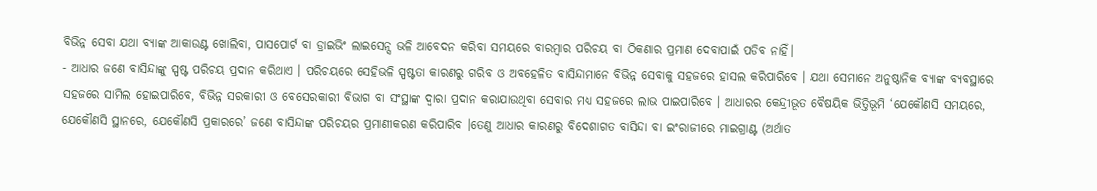ବିଭିନ୍ନ ସେବା ଯଥା ବ୍ୟାଙ୍କ ଆକାଉଣ୍ଟ ଖୋଲିବା, ପାସପୋର୍ଟ ବା ଡ୍ରାଇଭିଂ ଲାଇସେନ୍ସ ଭଳି ଆବେଦନ କରିବା ସମୟରେ ବାରମ୍ବାର ପରିଚୟ ବା ଠିକଣାର ପ୍ରମାଣ ଦେବାପାଇଁ ପଡିବ ନାହିଁ।
- ଆଧାର ଜଣେ ବାସିନ୍ଦାଙ୍କୁ ସ୍ପଷ୍ଟ ପରିଚୟ ପ୍ରଦାନ କରିଥାଏ । ପରିଚୟରେ ସେହିଭଳି ସ୍ପଷ୍ଟତା କାରଣରୁ ଗରିବ ଓ ଅବହେଳିତ ବାସିନ୍ଦାମାନେ ବିଭିନ୍ନ ସେବାକୁ ସହଜରେ ହାସଲ କରିପାରିବେ । ଯଥା ସେମାନେ ଅନୁଷ୍ଠାନିକ ବ୍ୟାଙ୍କ ବ୍ୟବସ୍ଥାରେ ସହଜରେ ସାମିଲ ହୋଇପାରିବେ, ବିଭିନ୍ନ ସରକାରୀ ଓ ବେସେରକାରୀ ବିଭାଗ ବା ସଂସ୍ଥାଙ୍କ ଦ୍ଵାରା ପ୍ରଦାନ କରାଯାଉଥିବା ସେବାର ମଧ୍ୟ ସହଜରେ ଲାଭ ପାଇପାରିବେ । ଆଧାରର କେନ୍ଦ୍ରୀଭୂତ ବୈଷୟିକ ଭିତ୍ତିଭୂମି ‘ଯେକୌଣସି ସମୟରେ, ଯେକୌଣସି ସ୍ଥାନରେ, ଯେକୌଣସି ପ୍ରକାରରେ’ ଜଣେ ବାସିନ୍ଦାଙ୍କ ପରିଚୟର ପ୍ରମାଣୀକରଣ କରିପାରିବ ।ତେଣୁ ଆଧାର କାରଣରୁ ବିଦେଶାଗତ ବାସିନ୍ଦା ବା ଇଂରାଜୀରେ ମାଇଗ୍ରାଣ୍ଟ (ଅର୍ଥାତ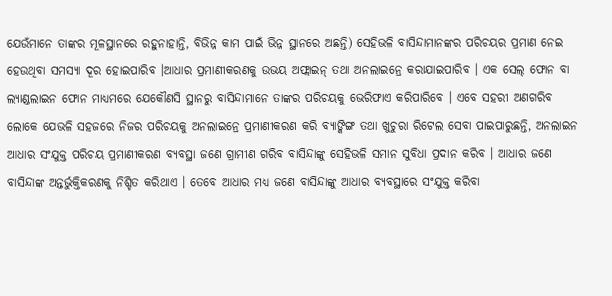ଯେଉଁମାନେ ତାଙ୍କର ମୂଳସ୍ଥାନରେ ରହୁନାହାନ୍ତି, ବିଭିନ୍ନ କାମ ପାଇଁ ଭିନ୍ନ ସ୍ଥାନରେ ଅଛନ୍ତି) ସେହିଭଳି ବାସିନ୍ଦାମାନଙ୍କର ପରିଚୟର ପ୍ରମାଣ ନେଇ ହେଉଥିବା ସମସ୍ୟା ଦୂର ହୋଇପାରିବ ।ଆଧାର ପ୍ରମାଣୀକରଣକୁ ଉଭୟ ଅଫ୍ଲାଇନ୍ ତଥା ଅନଲାଇନ୍ରେ କରାଯାଇପାରିବ । ଏକ ସେଲ୍ ଫୋନ ବା ଲ୍ୟାଣ୍ଡଲାଇନ ଫୋନ ମାଧ୍ୟମରେ ଯେକୌଣସି ସ୍ଥାନରୁ ବାସିନ୍ଦାମାନେ ତାଙ୍କର ପରିଚୟକୁ ଭେରିଫାଏ କରିପାରିବେ । ଏବେ ସହରୀ ଅଣଗରିବ ଲୋକେ ଯେଭଳି ସହଜରେ ନିଜର ପରିଚୟକୁ ଅନଲାଇନ୍ରେ ପ୍ରମାଣୀକରଣ କରି ବ୍ୟାଙ୍କିଙ୍ଗ ତଥା ଖୁଚୁରା ରିଟେଲ ସେବା ପାଇପାରୁଛନ୍ତି, ଅନଲାଇନ ଆଧାର ସଂଯୁକ୍ତ ପରିଚୟ ପ୍ରମାଣୀକରଣ ବ୍ୟବସ୍ଥା ଜଣେ ଗ୍ରାମୀଣ ଗରିବ ବାସିନ୍ଦାଙ୍କୁ ସେହିଭଳି ସମାନ ସୁବିଧା ପ୍ରଦାନ କରିବ । ଆଧାର ଜଣେ ବାସିନ୍ଦାଙ୍କ ଅନ୍ତର୍ଭୁକ୍ତିକରଣକୁ ନିଶ୍ଚିତ କରିଥାଏ । ତେବେ ଆଧାର ମଧ୍ୟ ଜଣେ ବାସିନ୍ଦାଙ୍କୁ ଆଧାର ବ୍ୟବସ୍ଥାରେ ସଂଯୁକ୍ତ କରିବା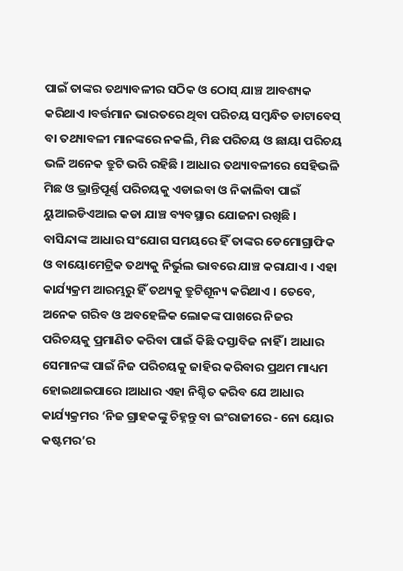ପାଇଁ ତାଙ୍କର ତଥ୍ୟାବଳୀର ସଠିକ ଓ ଠୋସ୍ ଯାଞ୍ଚ ଆବଶ୍ୟକ କରିଥାଏ ।ବର୍ତ୍ତମାନ ଭାରତରେ ଥିବା ପରିଚୟ ସମ୍ବନ୍ଧିତ ଡାଟାବେସ୍ ବା ତଥ୍ୟାବଳୀ ମାନଙ୍କରେ ନକଲି, ମିଛ ପରିଚୟ ଓ ଛାୟା ପରିଚୟ ଭଳି ଅନେକ ତ୍ରୁଟି ଭରି ରହିଛି । ଆଧାର ତଥ୍ୟାବଳୀରେ ସେହିଭଳି ମିଛ ଓ ଭ୍ରାନ୍ତିପୂର୍ଣ୍ଣ ପରିଚୟକୁ ଏଡାଇବା ଓ ନିକାଲିବା ପାଇଁ ୟୁଆଇଡିଏଆଇ କଡା ଯାଞ୍ଚ ବ୍ୟବସ୍ଥାର ଯୋଜନା ରଖିଛି । ବାସିନ୍ଦାଙ୍କ ଆଧାର ସଂଯୋଗ ସମୟରେ ହିଁ ତାଙ୍କର ଡେମୋଗ୍ରାଫିକ ଓ ବାୟୋମେଟ୍ରିକ ତଥ୍ୟକୁ ନିର୍ଭୁଲ ଭାବରେ ଯାଞ୍ଚ କରାଯାଏ । ଏହା କାର୍ଯ୍ୟକ୍ରମ ଆରମ୍ଭରୁ ହିଁ ତଥ୍ୟକୁ ତ୍ରୁଟିଶୂନ୍ୟ କରିଥାଏ । ତେବେ, ଅନେକ ଗରିବ ଓ ଅବହେଳିକ ଲୋକଙ୍କ ପାଖରେ ନିଜର ପରିଚୟକୁ ପ୍ରମାଣିତ କରିବା ପାଇଁ କିଛି ଦସ୍ତାବିଜ ନାହିଁ । ଆଧାର ସେମାନଙ୍କ ପାଇଁ ନିଜ ପରିଚୟକୁ ଜାହିର କରିବାର ପ୍ରଥମ ମାଧ୍ୟମ ହୋଇଥାଇପାରେ ।ଆଧାର ଏହା ନିଶ୍ଚିତ କରିବ ଯେ ଆଧାର କାର୍ଯ୍ୟକ୍ରମର ‘ନିଜ ଗ୍ରାହକଙ୍କୁ ଚିହ୍ନନ୍ତୁ ବା ଇଂରାଜୀରେ - ନୋ ୟୋର କଷ୍ଟମର’ର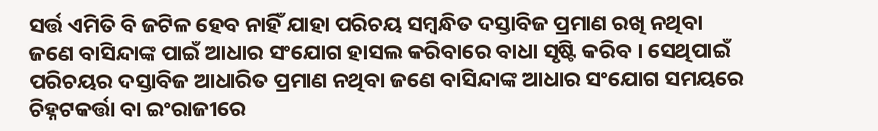ସର୍ତ୍ତ ଏମିତି ବି ଜଟିଳ ହେବ ନାହିଁ ଯାହା ପରିଚୟ ସମ୍ବନ୍ଧିତ ଦସ୍ତାବିଜ ପ୍ରମାଣ ରଖି ନଥିବା ଜଣେ ବାସିନ୍ଦାଙ୍କ ପାଇଁ ଆଧାର ସଂଯୋଗ ହାସଲ କରିବାରେ ବାଧା ସୃଷ୍ଟି କରିବ । ସେଥିପାଇଁ ପରିଚୟର ଦସ୍ତାବିଜ ଆଧାରିତ ପ୍ରମାଣ ନଥିବା ଜଣେ ବାସିନ୍ଦାଙ୍କ ଆଧାର ସଂଯୋଗ ସମୟରେ ଚିହ୍ନଟକର୍ତ୍ତା ବା ଇଂରାଜୀରେ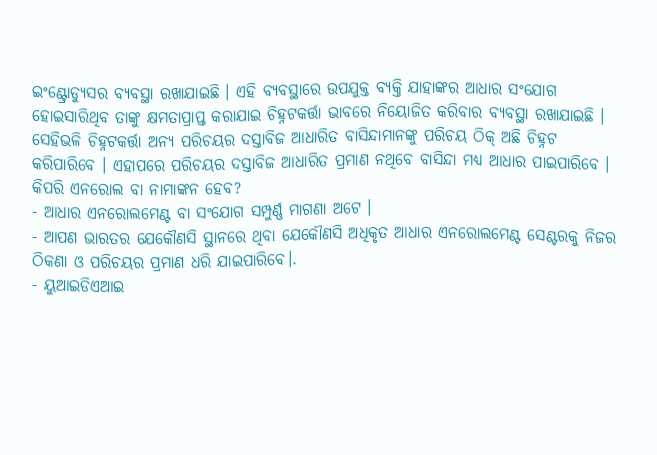ଇଂଣ୍ଟ୍ରୋଡ୍ୟୁସର ବ୍ୟବସ୍ଥା ରଖାଯାଇଛି । ଏହି ବ୍ୟବସ୍ଥାରେ ଉପଯୁକ୍ତ ବ୍ୟକ୍ତି ଯାହାଙ୍କର ଆଧାର ସଂଯୋଗ ହୋଇସାରିଥିବ ତାଙ୍କୁ କ୍ଷମତାପ୍ରାପ୍ତ କରାଯାଇ ଚିହ୍ନଟକର୍ତ୍ତା ଭାବରେ ନିୟୋଜିତ କରିବାର ବ୍ୟବସ୍ଥା ରଖାଯାଇଛି । ସେହିଭଳି ଚିହ୍ନଟକର୍ତ୍ତା ଅନ୍ୟ ପରିଚୟର ଦସ୍ତାବିଜ ଆଧାରିତ ବାସିନ୍ଦାମାନଙ୍କୁ ପରିଚୟ ଠିକ୍ ଅଛି ଚିହ୍ନଟ କରିପାରିବେ । ଏହାପରେ ପରିଚୟର ଦସ୍ତାବିଜ ଆଧାରିତ ପ୍ରମାଣ ନଥିବେ ବାସିନ୍ଦା ମଧ୍ୟ ଆଧାର ପାଇପାରିବେ ।
କିପରି ଏନରୋଲ ବା ନାମାଙ୍କନ ହେବ?
- ଆଧାର ଏନରୋଲମେଣ୍ଟ ବା ସଂଯୋଗ ସମ୍ପୁର୍ଣ୍ଣ ମାଗଣା ଅଟେ ।
- ଆପଣ ଭାରତର ଯେକୌଣସି ସ୍ଥାନରେ ଥିବା ଯେକୌଣସି ଅଧିକୃତ ଆଧାର ଏନରୋଲମେଣ୍ଟ ସେଣ୍ଟରକୁ ନିଜର ଠିକଣା ଓ ପରିଚୟର ପ୍ରମାଣ ଧରି ଯାଇପାରିବେ।.
- ୟୁଆଇଡିଏଆଇ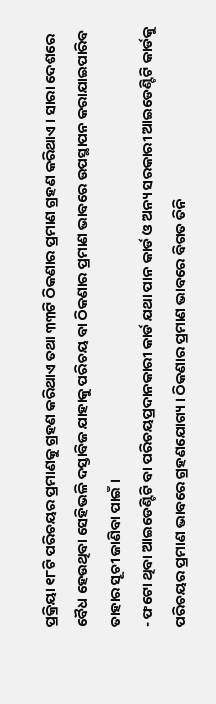ପ୍ରକ୍ରିୟା ୧୮ଟି ପରିଚୟର ପ୍ରମାଣକୁ ଗ୍ରହଣ କରିଥାଏ ତଥା ୩୩ଟି ଠିକଣାର ପ୍ରମାଣ ଗ୍ରହଣ କରିଥାଏ । ସାରା ଦେଶରେ ବୈଧ ହେଉଥିବା ସେହିଭଳି ଦସ୍ତାବିଜ ଯାହାକୁ ପରିଚୟ ବା ଠିକଣାର ପ୍ରମାଣ ଭାବରେ ଉପସ୍ଥାପନ କରାଯାଇପାରିବ ତାହାର ସୂଚୀ ଜାଣିବା ପାଇଁ ।
- ଫଟୋ ଥିବା ଆଇଡେଣ୍ଟିଟି ବା ପରିଚୟପ୍ରଦାନକାରୀ କାର୍ଡ ଯଥା ପାନ କାର୍ଡ ଓ ଅନ୍ୟ ସରକାରୀ ଆଇଡେଣ୍ଟିଟି କାର୍ଡକୁ ପରିଚୟର ପ୍ରମାଣ ଭାବରେ ଗ୍ରହଣଯୋଗ୍ୟ । ଠିକଣାର ପ୍ରମାଣ ଭାବରେ ବିଗତ ତିନି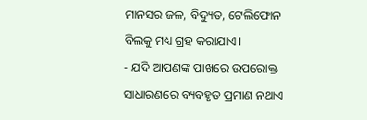ମାନସର ଜଳ, ବିଦ୍ୟୁତ, ଟେଲିଫୋନ ବିଲକୁ ମଧ୍ୟ ଗ୍ରହ କରାଯାଏ।
- ଯଦି ଆପଣଙ୍କ ପାଖରେ ଉପରୋକ୍ତ ସାଧାରଣରେ ବ୍ୟବହୃତ ପ୍ରମାଣ ନଥାଏ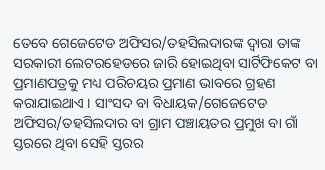ତେବେ ଗେଜେଟେଡ ଅଫିସର/ତହସିଲଦାରଙ୍କ ଦ୍ଵାରା ତାଙ୍କ ସରକାରୀ ଲେଟରହେଡରେ ଜାରି ହୋଇଥିବା ସାର୍ଟିଫିକେଟ ବା ପ୍ରମାଣପତ୍ରକୁ ମଧ୍ୟ ପରିଚୟର ପ୍ରମାଣ ଭାବରେ ଗ୍ରହଣ କରାଯାଇଥାଏ । ସାଂସଦ ବା ବିଧାୟକ/ଗେଜେଟେଡ ଅଫିସର/ତହସିଲଦାର ବା ଗ୍ରାମ ପଞ୍ଚାୟତର ପ୍ରମୁଖ ବା ଗାଁ ସ୍ତରରେ ଥିବା ସେହି ସ୍ତରର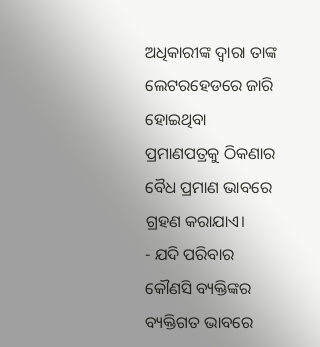ଅଧିକାରୀଙ୍କ ଦ୍ଵାରା ତାଙ୍କ ଲେଟରହେଡରେ ଜାରି ହୋଇଥିବା ପ୍ରମାଣପତ୍ରକୁ ଠିକଣାର ବୈଧ ପ୍ରମାଣ ଭାବରେ ଗ୍ରହଣ କରାଯାଏ।
- ଯଦି ପରିବାର କୌଣସି ବ୍ୟକ୍ତିଙ୍କର ବ୍ୟକ୍ତିଗତ ଭାବରେ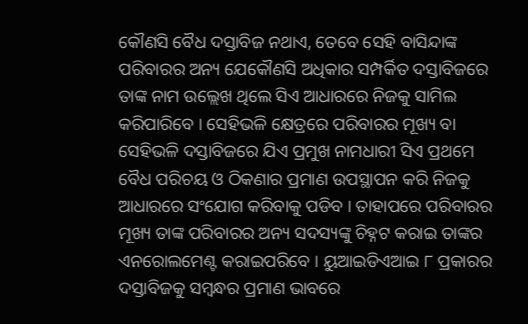କୌଣସି ବୈଧ ଦସ୍ତାବିଜ ନଥାଏ, ତେବେ ସେହି ବାସିନ୍ଦାଙ୍କ ପରିବାରର ଅନ୍ୟ ଯେକୌଣସି ଅଧିକାର ସମ୍ପର୍କିତ ଦସ୍ତାବିଜରେ ତାଙ୍କ ନାମ ଉଲ୍ଲେଖ ଥିଲେ ସିଏ ଆଧାରରେ ନିଜକୁ ସାମିଲ କରିପାରିବେ । ସେହିଭଳି କ୍ଷେତ୍ରରେ ପରିବାରର ମୂଖ୍ୟ ବା ସେହିଭଳି ଦସ୍ତାବିଜରେ ଯିଏ ପ୍ରମୁଖ ନାମଧାରୀ ସିଏ ପ୍ରଥମେ ବୈଧ ପରିଚୟ ଓ ଠିକଣାର ପ୍ରମାଣ ଉପସ୍ଥାପନ କରି ନିଜକୁ ଆଧାରରେ ସଂଯୋଗ କରିବାକୁ ପଡିବ । ତାହାପରେ ପରିବାରର ମୂଖ୍ୟ ତାଙ୍କ ପରିବାରର ଅନ୍ୟ ସଦସ୍ୟଙ୍କୁ ଚିହ୍ନଟ କରାଇ ତାଙ୍କର ଏନରୋଲମେଣ୍ଟ କରାଇପରିବେ । ୟୁଆଇଡିଏଆଇ ୮ ପ୍ରକାରର ଦସ୍ତାବିଜକୁ ସମ୍ବନ୍ଧର ପ୍ରମାଣ ଭାବରେ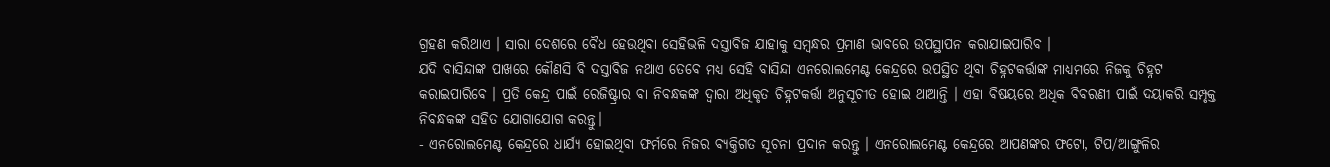ଗ୍ରହଣ କରିଥାଏ । ସାରା ଦେଶରେ ବୈଧ ହେଉଥିବା ସେହିଭଳି ଦସ୍ତାବିଜ ଯାହାକୁ ସମ୍ବନ୍ଧର ପ୍ରମାଣ ଭାବରେ ଉପସ୍ଥାପନ କରାଯାଇପାରିବ ।
ଯଦି ବାସିନ୍ଦାଙ୍କ ପାଖରେ କୌଣସି ବି ଦସ୍ତାବିଜ ନଥାଏ ତେବେ ମଧ୍ୟ ସେହି ବାସିନ୍ଦା ଏନରୋଲମେଣ୍ଟ କେନ୍ଦ୍ରରେ ଉପସ୍ଥିତ ଥିବା ଚିହ୍ନଟକର୍ତ୍ତାଙ୍କ ମାଧ୍ୟମରେ ନିଜକୁ ଚିହ୍ନଟ କରାଇପାରିବେ । ପ୍ରତି କେନ୍ଦ୍ର ପାଇଁ ରେଜିଷ୍ଟ୍ରାର ବା ନିବନ୍ଧକଙ୍କ ଦ୍ଵାରା ଅଧିକୃତ ଚିହ୍ନଟକର୍ତ୍ତା ଅନୁସୂଚୀତ ହୋଇ ଥାଆନ୍ତି । ଏହା ବିଷୟରେ ଅଧିକ ବିବରଣୀ ପାଇଁ ଦୟାକରି ସମ୍ପୃକ୍ତ ନିବନ୍ଧକଙ୍କ ସହିତ ଯୋଗାଯୋଗ କରନ୍ତୁ।
- ଏନରୋଲମେଣ୍ଟ କେନ୍ଦ୍ରରେ ଧାର୍ଯ୍ୟ ହୋଇଥିବା ଫର୍ମରେ ନିଜର ବ୍ୟକ୍ତିଗତ ସୂଚନା ପ୍ରଦାନ କରନ୍ତୁ । ଏନରୋଲମେଣ୍ଟ କେନ୍ଦ୍ରରେ ଆପଣଙ୍କର ଫଟୋ, ଟିପ/ଆଙ୍ଗୁଳିର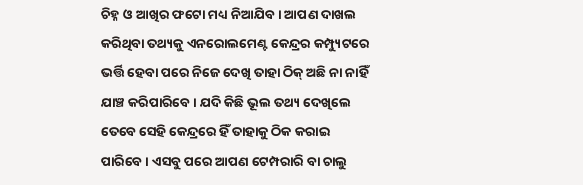ଚିହ୍ନ ଓ ଆଖିର ଫଟୋ ମଧ୍ୟ ନିଆଯିବ । ଆପଣ ଦାଖଲ କରିଥିବା ତଥ୍ୟକୁ ଏନରୋଲମେଣ୍ଟ କେନ୍ଦ୍ରର କମ୍ପ୍ୟୁଟରେ ଭର୍ତ୍ତି ହେବା ପରେ ନିଜେ ଦେଖି ତାହା ଠିକ୍ ଅଛି ନା ନାହିଁ ଯାଞ୍ଚ କରିପାରିବେ । ଯଦି କିଛି ଭୂଲ ତଥ୍ୟ ଦେଖିଲେ ତେବେ ସେହି କେନ୍ଦ୍ରରେ ହିଁ ତାହାକୁ ଠିକ କରାଇ ପାରିବେ । ଏସବୁ ପରେ ଆପଣ ଟେମ୍ପରାରି ବା ଚାଲୁ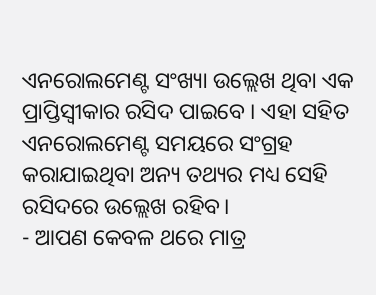ଏନରୋଲମେଣ୍ଟ ସଂଖ୍ୟା ଉଲ୍ଲେଖ ଥିବା ଏକ ପ୍ରାପ୍ତିସ୍ଵୀକାର ରସିଦ ପାଇବେ । ଏହା ସହିତ ଏନରୋଲମେଣ୍ଟ ସମୟରେ ସଂଗ୍ରହ କରାଯାଇଥିବା ଅନ୍ୟ ତଥ୍ୟର ମଧ୍ୟ ସେହି ରସିଦରେ ଉଲ୍ଲେଖ ରହିବ।
- ଆପଣ କେବଳ ଥରେ ମାତ୍ର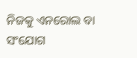ନିଜକୁ ଏନରୋଲ ବା ସଂଯୋଗ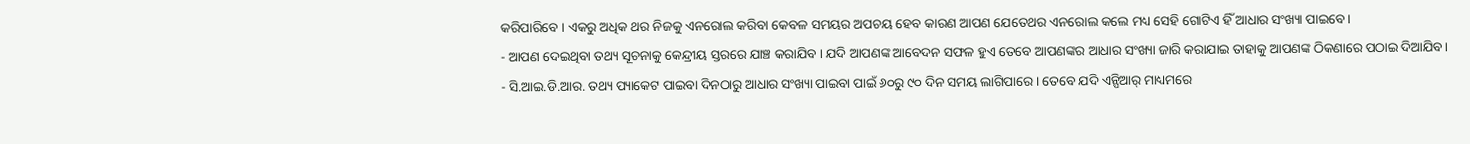କରିପାରିବେ । ଏକରୁ ଅଧିକ ଥର ନିଜକୁ ଏନରୋଲ କରିବା କେବଳ ସମୟର ଅପଚୟ ହେବ କାରଣ ଆପଣ ଯେତେଥର ଏନରୋଲ କଲେ ମଧ୍ୟ ସେହି ଗୋଟିଏ ହିଁ ଆଧାର ସଂଖ୍ୟା ପାଇବେ।
- ଆପଣ ଦେଇଥିବା ତଥ୍ୟ ସୂଚନାକୁ କେନ୍ଦ୍ରୀୟ ସ୍ତରରେ ଯାଞ୍ଚ କରାଯିବ । ଯଦି ଆପଣଙ୍କ ଆବେଦନ ସଫଳ ହୁଏ ତେବେ ଆପଣଙ୍କର ଆଧାର ସଂଖ୍ୟା ଜାରି କରାଯାଇ ତାହାକୁ ଆପଣଙ୍କ ଠିକଣାରେ ପଠାଇ ଦିଆଯିବ।
- ସି.ଆଇ.ଡି.ଆର. ତଥ୍ୟ ପ୍ୟାକେଟ ପାଇବା ଦିନଠାରୁ ଆଧାର ସଂଖ୍ୟା ପାଇବା ପାଇଁ ୬୦ରୁ ୯୦ ଦିନ ସମୟ ଲାଗିପାରେ । ତେବେ ଯଦି ଏନ୍ପିଆର୍ ମାଧ୍ୟମରେ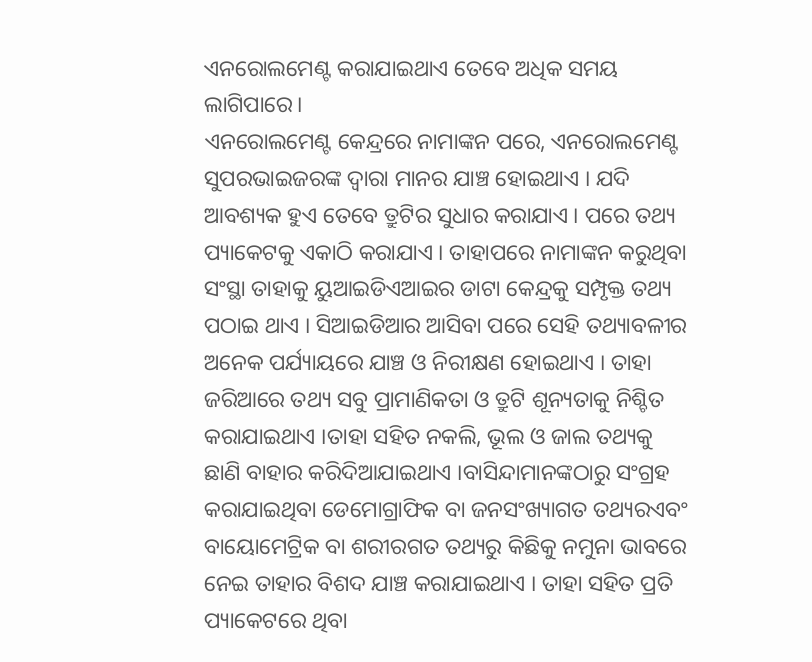ଏନରୋଲମେଣ୍ଟ କରାଯାଇଥାଏ ତେବେ ଅଧିକ ସମୟ ଲାଗିପାରେ।
ଏନରୋଲମେଣ୍ଟ କେନ୍ଦ୍ରରେ ନାମାଙ୍କନ ପରେ, ଏନରୋଲମେଣ୍ଟ ସୁପରଭାଇଜରଙ୍କ ଦ୍ଵାରା ମାନର ଯାଞ୍ଚ ହୋଇଥାଏ । ଯଦି ଆବଶ୍ୟକ ହୁଏ ତେବେ ତ୍ରୁଟିର ସୁଧାର କରାଯାଏ । ପରେ ତଥ୍ୟ ପ୍ୟାକେଟକୁ ଏକାଠି କରାଯାଏ । ତାହାପରେ ନାମାଙ୍କନ କରୁଥିବା ସଂସ୍ଥା ତାହାକୁ ୟୁଆଇଡିଏଆଇର ଡାଟା କେନ୍ଦ୍ରକୁ ସମ୍ପୃକ୍ତ ତଥ୍ୟ ପଠାଇ ଥାଏ । ସିଆଇଡିଆର ଆସିବା ପରେ ସେହି ତଥ୍ୟାବଳୀର ଅନେକ ପର୍ଯ୍ୟାୟରେ ଯାଞ୍ଚ ଓ ନିରୀକ୍ଷଣ ହୋଇଥାଏ । ତାହା ଜରିଆରେ ତଥ୍ୟ ସବୁ ପ୍ରାମାଣିକତା ଓ ତ୍ରୁଟି ଶୂନ୍ୟତାକୁ ନିଶ୍ଚିତ କରାଯାଇଥାଏ ।ତାହା ସହିତ ନକଲି, ଭୂଲ ଓ ଜାଲ ତଥ୍ୟକୁ ଛାଣି ବାହାର କରିଦିଆଯାଇଥାଏ ।ବାସିନ୍ଦାମାନଙ୍କଠାରୁ ସଂଗ୍ରହ କରାଯାଇଥିବା ଡେମୋଗ୍ରାଫିକ ବା ଜନସଂଖ୍ୟାଗତ ତଥ୍ୟରଏବଂ ବାୟୋମେଟ୍ରିକ ବା ଶରୀରଗତ ତଥ୍ୟରୁ କିଛିକୁ ନମୁନା ଭାବରେ ନେଇ ତାହାର ବିଶଦ ଯାଞ୍ଚ କରାଯାଇଥାଏ । ତାହା ସହିତ ପ୍ରତି ପ୍ୟାକେଟରେ ଥିବା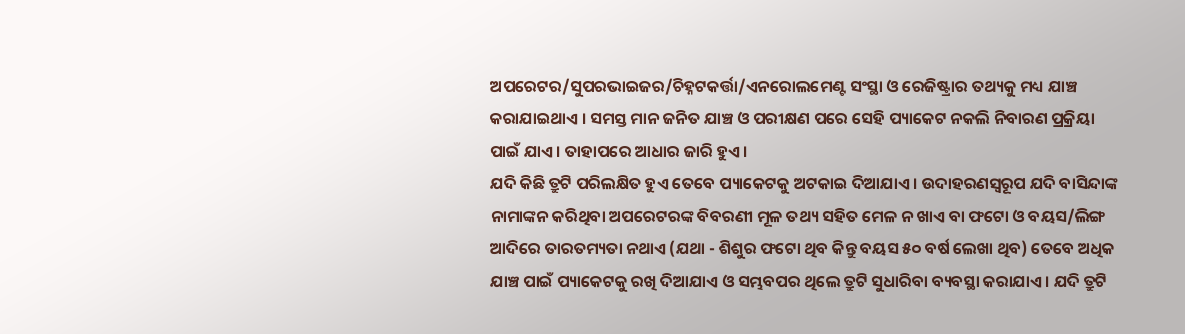ଅପରେଟର/ସୁପରଭାଇଜର/ଚିହ୍ନଟକର୍ତ୍ତା/ଏନରୋଲମେଣ୍ଟ ସଂସ୍ଥା ଓ ରେଜିଷ୍ଟ୍ରାର ତଥ୍ୟକୁ ମଧ୍ୟ ଯାଞ୍ଚ କରାଯାଇଥାଏ । ସମସ୍ତ ମାନ ଜନିତ ଯାଞ୍ଚ ଓ ପରୀକ୍ଷଣ ପରେ ସେହି ପ୍ୟାକେଟ ନକଲି ନିବାରଣ ପ୍ରକ୍ରିୟା ପାଇଁ ଯାଏ । ତାହାପରେ ଆଧାର ଜାରି ହୁଏ ।
ଯଦି କିଛି ତ୍ରୁଟି ପରିଲକ୍ଷିତ ହୁଏ ତେବେ ପ୍ୟାକେଟକୁ ଅଟକାଇ ଦିଆଯାଏ । ଉଦାହରଣସ୍ଵରୂପ ଯଦି ବାସିନ୍ଦାଙ୍କ ନାମାଙ୍କନ କରିଥିବା ଅପରେଟରଙ୍କ ବିବରଣୀ ମୂଳ ତଥ୍ୟ ସହିତ ମେଳ ନ ଖାଏ ବା ଫଟୋ ଓ ବୟସ/ଲିଙ୍ଗ ଆଦିରେ ତାରତମ୍ୟତା ନଥାଏ (ଯଥା - ଶିଶୁର ଫଟୋ ଥିବ କିନ୍ତୁ ବୟସ ୫୦ ବର୍ଷ ଲେଖା ଥିବ) ତେବେ ଅଧିକ ଯାଞ୍ଚ ପାଇଁ ପ୍ୟାକେଟକୁ ରଖି ଦିଆଯାଏ ଓ ସମ୍ଭବପର ଥିଲେ ତ୍ରୁଟି ସୁଧାରିବା ବ୍ୟବସ୍ଥା କରାଯାଏ । ଯଦି ତ୍ରୁଟି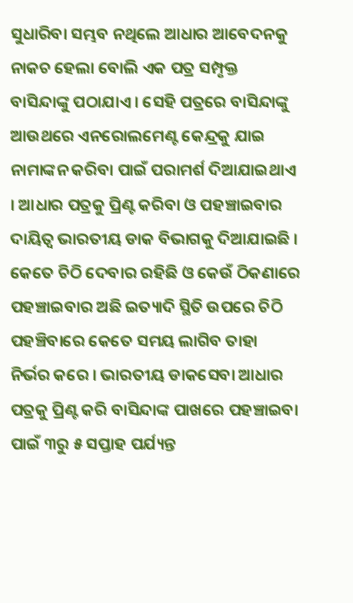ସୁଧାରିବା ସମ୍ଭବ ନଥିଲେ ଆଧାର ଆବେଦନକୁ ନାକଚ ହେଲା ବୋଲି ଏକ ପତ୍ର ସମ୍ପୃକ୍ତ ବାସିନ୍ଦାଙ୍କୁ ପଠାଯାଏ । ସେହି ପତ୍ରରେ ବାସିନ୍ଦାଙ୍କୁ ଆଉଥରେ ଏନରୋଲମେଣ୍ଟ କେନ୍ଦ୍ରକୁ ଯାଇ ନାମାଙ୍କନ କରିବା ପାଇଁ ପରାମର୍ଶ ଦିଆଯାଇଥାଏ । ଆଧାର ପତ୍ରକୁ ପ୍ରିଣ୍ଟ କରିବା ଓ ପହଞ୍ଚାଇବାର ଦାୟିତ୍ବ ଭାରତୀୟ ଡାକ ବିଭାଗକୁ ଦିଆଯାଇଛି । କେତେ ଚିଠି ଦେବାର ରହିଛି ଓ କେଉଁ ଠିକଣାରେ ପହଞ୍ଚାଇବାର ଅଛି ଇତ୍ୟାଦି ସ୍ଥିତି ଉପରେ ଚିଠି ପହଞ୍ଚିବାରେ କେତେ ସମୟ ଲାଗିବ ତାହା ନିର୍ଭର କରେ । ଭାରତୀୟ ଡାକସେବା ଆଧାର ପତ୍ରକୁ ପ୍ରିଣ୍ଟ କରି ବାସିନ୍ଦାଙ୍କ ପାଖରେ ପହଞ୍ଚାଇବା ପାଇଁ ୩ରୁ ୫ ସପ୍ତାହ ପର୍ଯ୍ୟନ୍ତ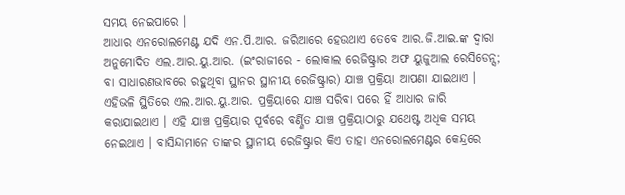ସମୟ ନେଇପାରେ ।
ଆଧାର ଏନରୋଲମେଣ୍ଟ ଯଦି ଏନ.ପି.ଆର. ଜରିଆରେ ହେଉଥାଏ ତେବେ ଆର.ଜି.ଆଇ.ଙ୍କ ଦ୍ଵାରା ଅନୁମୋଦିତ ଏଲ.ଆର.ୟୁ.ଆର. (ଇଂରାଜୀରେ - ଲୋକାଲ ରେଜିଷ୍ଟ୍ରାର ଅଫ ୟୁଜୁଆଲ ରେସିଡେନ୍ସ; ବା ସାଧାରଣଭାବରେ ରହୁଥିବା ସ୍ଥାନର ସ୍ଥାନୀୟ ରେଜିଷ୍ଟ୍ରାର) ଯାଞ୍ଚ ପ୍ରକ୍ରିୟା ଆପଣା ଯାଇଥାଏ । ଏହିଭଳି ସ୍ଥିତିରେ ଏଲ.ଆର.ୟୁ.ଆର. ପ୍ରକ୍ରିୟାରେ ଯାଞ୍ଚ ସରିବା ପରେ ହିଁ ଆଧାର ଜାରି କରାଯାଇଥାଏ । ଏହି ଯାଞ୍ଚ ପ୍ରକ୍ରିୟାର ପୂର୍ବରେ ବର୍ଣ୍ଣିତ ଯାଞ୍ଚ ପ୍ରକ୍ରିୟାଠାରୁ ଯଥେଷ୍ଟ ଅଧିକ ସମୟ ନେଇଥାଏ । ବାସିନ୍ଦାମାନେ ତାଙ୍କର ସ୍ଥାନୀୟ ରେଜିଷ୍ଟ୍ରାର କିଏ ତାହା ଏନରୋଲମେଣ୍ଟର କେନ୍ଦ୍ରରେ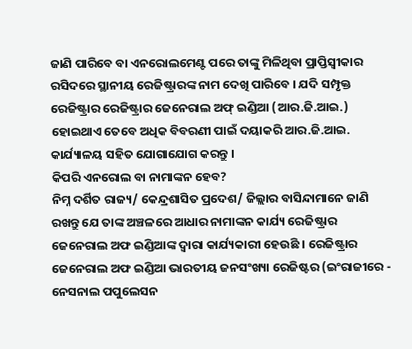ଜାଣି ପାରିବେ ବା ଏନରୋଲମେଣ୍ଟ ପରେ ତାଙ୍କୁ ମିଳିଥିବା ପ୍ରାପ୍ତିସ୍ଵୀକାର ରସିଦରେ ସ୍ଥାନୀୟ ରେଜିଷ୍ଟ୍ରାରଙ୍କ ନାମ ଦେଖି ପାରିବେ । ଯଦି ସମ୍ପୃକ୍ତ ରେଜିଷ୍ଟ୍ରାର ରେଜିଷ୍ଟ୍ରାର ଜେନେରାଲ ଅଫ୍ ଇଣ୍ଡିଆ (ଆର.ଜି.ଆଇ.) ହୋଇଥାଏ ତେବେ ଅଧିକ ବିବରଣୀ ପାଇଁ ଦୟାକରି ଆର.ଜି.ଆଇ. କାର୍ଯ୍ୟାଳୟ ସହିତ ଯୋଗାଯୋଗ କରନ୍ତୁ ।
କିପରି ଏନରୋଲ ବା ନାମାଙ୍କନ ହେବ?
ନିମ୍ନ ଦର୍ଶିତ ରାଜ୍ୟ/ କେନ୍ଦ୍ରଶାସିତ ପ୍ରଦେଶ/ ଜିଲ୍ଲାର ବାସିନ୍ଦାମାନେ ଜାଣି ରଖନ୍ତୁ ଯେ ତାଙ୍କ ଅଞ୍ଚଳରେ ଆଧାର ନାମାଙ୍କନ କାର୍ଯ୍ୟ ରେଜିଷ୍ଟ୍ରାର ଜେନେରାଲ ଅଫ ଇଣ୍ଡିଆଙ୍କ ଦ୍ଵାରା କାର୍ଯ୍ୟକାରୀ ହେଉଛି । ରେଜିଷ୍ଟ୍ରାର ଜେନେରାଲ ଅଫ ଇଣ୍ଡିଆ ଭାରତୀୟ ଜନସଂଖ୍ୟା ରେଜିଷ୍ଟର (ଇଂରାଜୀରେ - ନେସନାଲ ପପୁଲେସନ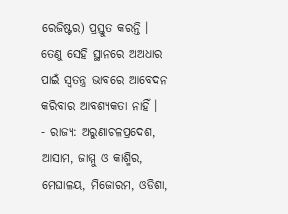ରେଜିଷ୍ଟର) ପ୍ରସ୍ତୁତ କରନ୍ତି । ତେଣୁ ସେହି ସ୍ଥାନରେ ଅଅଧାର ପାଇଁ ସ୍ଵତନ୍ତ୍ର ଭାବରେ ଆବେଦନ କରିବାର ଆବଶ୍ୟକତା ନାହିଁ ।
- ରାଜ୍ୟ: ଅରୁଣାଚଳପ୍ରଦେଶ, ଆସାମ, ଜାମ୍ମୁ ଓ କାଶ୍ମିର, ମେଘାଳୟ, ମିଜୋରମ, ଓଡିଶା,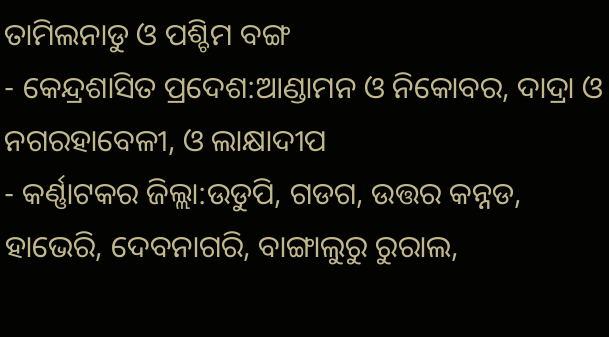ତାମିଲନାଡୁ ଓ ପଶ୍ଚିମ ବଙ୍ଗ
- କେନ୍ଦ୍ରଶାସିତ ପ୍ରଦେଶ:ଆଣ୍ଡାମନ ଓ ନିକୋବର, ଦାଦ୍ରା ଓ ନଗରହାବେଳୀ, ଓ ଲାକ୍ଷାଦୀପ
- କର୍ଣ୍ଣାଟକର ଜିଲ୍ଲା:ଉଡୁପି, ଗଡଗ, ଉତ୍ତର କନ୍ନଡ, ହାଭେରି, ଦେବନାଗରି, ବାଙ୍ଗାଲୁରୁ ରୁରାଲ,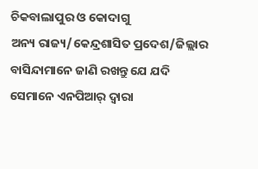ଚିକବାଲାପୁର ଓ କୋଦାଗୁ
ଅନ୍ୟ ରାଜ୍ୟ/କେନ୍ଦ୍ରଶାସିତ ପ୍ରଦେଶ/ଜିଲ୍ଲାର ବାସିନ୍ଦାମାନେ ଜାଣି ରଖନ୍ତୁ ଯେ ଯଦି ସେମାନେ ଏନପିଆର୍ ଦ୍ଵାରା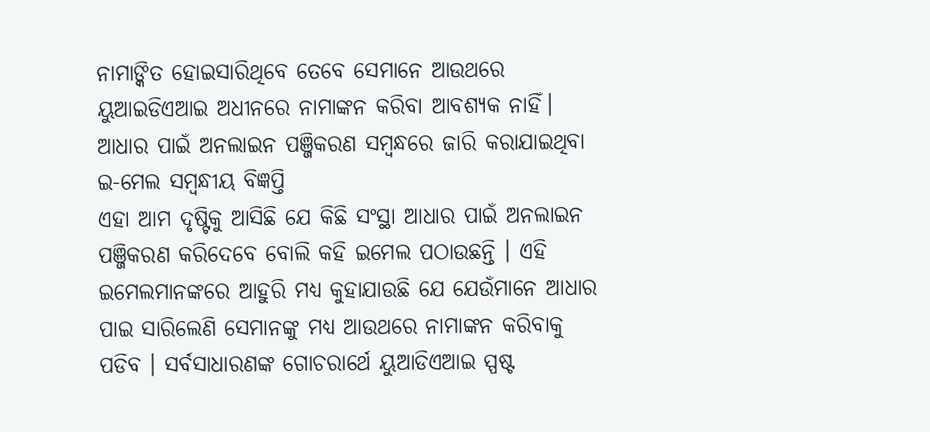ନାମାଙ୍କିତ ହୋଇସାରିଥିବେ ତେବେ ସେମାନେ ଆଉଥରେ ୟୁଆଇଡିଏଆଇ ଅଧୀନରେ ନାମାଙ୍କନ କରିବା ଆବଶ୍ୟକ ନାହିଁ।
ଆଧାର ପାଇଁ ଅନଲାଇନ ପଞ୍ଜିକରଣ ସମ୍ବନ୍ଧରେ ଜାରି କରାଯାଇଥିବା ଇ-ମେଲ ସମ୍ବନ୍ଧୀୟ ବିଜ୍ଞପ୍ତି
ଏହା ଆମ ଦୃଷ୍ଟିକୁ ଆସିଛି ଯେ କିଛି ସଂସ୍ଥା ଆଧାର ପାଇଁ ଅନଲାଇନ ପଞ୍ଜିକରଣ କରିଦେବେ ବୋଲି କହି ଇମେଲ ପଠାଉଛନ୍ତି । ଏହି ଇମେଲମାନଙ୍କରେ ଆହୁରି ମଧ୍ୟ କୁହାଯାଉଛି ଯେ ଯେଉଁମାନେ ଆଧାର ପାଇ ସାରିଲେଣି ସେମାନଙ୍କୁ ମଧ୍ୟ ଆଉଥରେ ନାମାଙ୍କନ କରିବାକୁ ପଡିବ । ସର୍ବସାଧାରଣଙ୍କ ଗୋଚରାର୍ଥେ ୟୁଆଡିଏଆଇ ସ୍ପଷ୍ଟ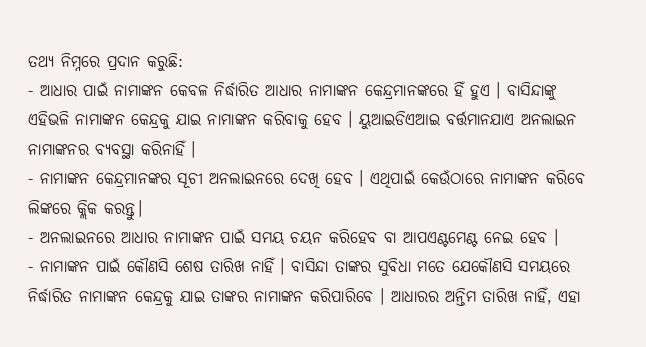ତଥ୍ୟ ନିମ୍ନରେ ପ୍ରଦାନ କରୁଛି:
- ଆଧାର ପାଇଁ ନାମାଙ୍କନ କେବଳ ନିର୍ଦ୍ଧାରିତ ଆଧାର ନାମାଙ୍କନ କେନ୍ଦ୍ରମାନଙ୍କରେ ହିଁ ହୁଏ । ବାସିନ୍ଦାଙ୍କୁ ଏହିଭଳି ନାମାଙ୍କନ କେନ୍ଦ୍ରକୁ ଯାଇ ନାମାଙ୍କନ କରିବାକୁ ହେବ । ୟୁଆଇଡିଏଆଇ ବର୍ତ୍ତମାନଯାଏ ଅନଲାଇନ ନାମାଙ୍କନର ବ୍ୟବସ୍ଥା କରିନାହିଁ ।
- ନାମାଙ୍କନ କେନ୍ଦ୍ରମାନଙ୍କର ସୂଚୀ ଅନଲାଇନରେ ଦେଖି ହେବ । ଏଥିପାଇଁ କେଉଁଠାରେ ନାମାଙ୍କନ କରିବେ ଲିଙ୍କରେ କ୍ଲିକ କରନ୍ତୁ।
- ଅନଲାଇନରେ ଆଧାର ନାମାଙ୍କନ ପାଇଁ ସମୟ ଚୟନ କରିହେବ ବା ଆପଏଣ୍ଟମେଣ୍ଟ ନେଇ ହେବ ।
- ନାମାଙ୍କନ ପାଇଁ କୌଣସି ଶେଷ ତାରିଖ ନାହିଁ । ବାସିନ୍ଦା ତାଙ୍କର ସୁବିଧା ମତେ ଯେକୌଣସି ସମୟରେ ନିର୍ଦ୍ଧାରିତ ନାମାଙ୍କନ କେନ୍ଦ୍ରକୁ ଯାଇ ତାଙ୍କର ନାମାଙ୍କନ କରିପାରିବେ । ଆଧାରର ଅନ୍ତିମ ତାରିଖ ନାହିଁ, ଏହା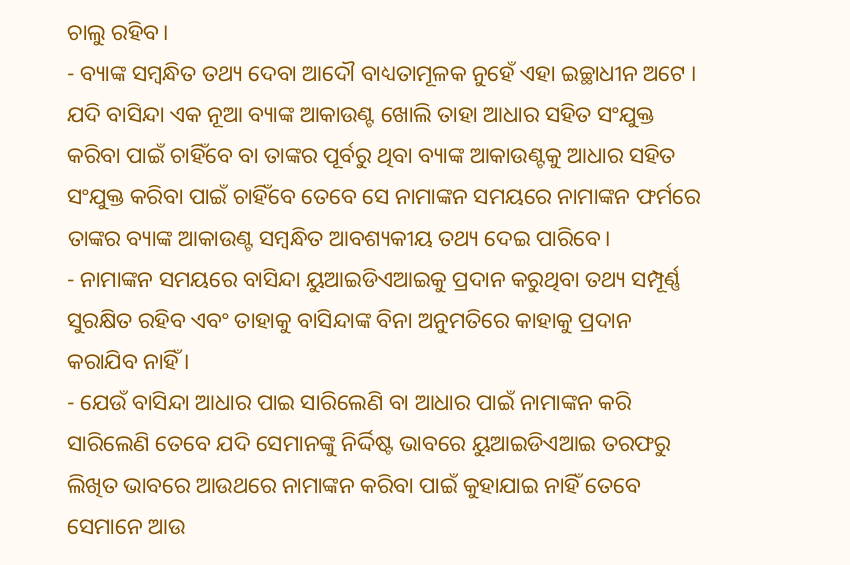ଚାଲୁ ରହିବ।
- ବ୍ୟାଙ୍କ ସମ୍ବନ୍ଧିତ ତଥ୍ୟ ଦେବା ଆଦୌ ବାଧ୍ୟତାମୂଳକ ନୁହେଁ ଏହା ଇଚ୍ଛାଧୀନ ଅଟେ । ଯଦି ବାସିନ୍ଦା ଏକ ନୂଆ ବ୍ୟାଙ୍କ ଆକାଉଣ୍ଟ ଖୋଲି ତାହା ଆଧାର ସହିତ ସଂଯୁକ୍ତ କରିବା ପାଇଁ ଚାହିଁବେ ବା ତାଙ୍କର ପୂର୍ବରୁ ଥିବା ବ୍ୟାଙ୍କ ଆକାଉଣ୍ଟକୁ ଆଧାର ସହିତ ସଂଯୁକ୍ତ କରିବା ପାଇଁ ଚାହିଁବେ ତେବେ ସେ ନାମାଙ୍କନ ସମୟରେ ନାମାଙ୍କନ ଫର୍ମରେ ତାଙ୍କର ବ୍ୟାଙ୍କ ଆକାଉଣ୍ଟ ସମ୍ବନ୍ଧିତ ଆବଶ୍ୟକୀୟ ତଥ୍ୟ ଦେଇ ପାରିବେ।
- ନାମାଙ୍କନ ସମୟରେ ବାସିନ୍ଦା ୟୁଆଇଡିଏଆଇକୁ ପ୍ରଦାନ କରୁଥିବା ତଥ୍ୟ ସମ୍ପୂର୍ଣ୍ଣ ସୁରକ୍ଷିତ ରହିବ ଏବଂ ତାହାକୁ ବାସିନ୍ଦାଙ୍କ ବିନା ଅନୁମତିରେ କାହାକୁ ପ୍ରଦାନ କରାଯିବ ନାହିଁ ।
- ଯେଉଁ ବାସିନ୍ଦା ଆଧାର ପାଇ ସାରିଲେଣି ବା ଆଧାର ପାଇଁ ନାମାଙ୍କନ କରି ସାରିଲେଣି ତେବେ ଯଦି ସେମାନଙ୍କୁ ନିର୍ଦ୍ଦିଷ୍ଟ ଭାବରେ ୟୁଆଇଡିଏଆଇ ତରଫରୁ ଲିଖିତ ଭାବରେ ଆଉଥରେ ନାମାଙ୍କନ କରିବା ପାଇଁ କୁହାଯାଇ ନାହିଁ ତେବେ ସେମାନେ ଆଉ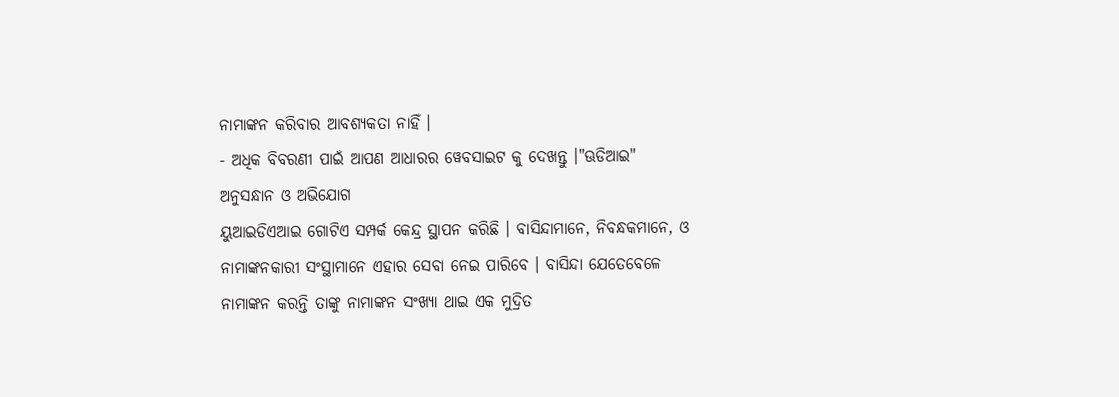ନାମାଙ୍କନ କରିବାର ଆବଶ୍ୟକତା ନାହିଁ ।
- ଅଧିକ ବିବରଣୀ ପାଇଁ ଆପଣ ଆଧାରର ୱେବସାଇଟ କୁ ଦେଖନ୍ତୁ ।"ଊଡିଆଇ"
ଅନୁସନ୍ଧାନ ଓ ଅଭିଯୋଗ
ୟୁଆଇଡିଏଆଇ ଗୋଟିଏ ସମ୍ପର୍କ କେନ୍ଦ୍ର ସ୍ଥାପନ କରିଛି । ବାସିନ୍ଦାମାନେ, ନିବନ୍ଧକମାନେ, ଓ ନାମାଙ୍କନକାରୀ ସଂସ୍ଥାମାନେ ଏହାର ସେବା ନେଇ ପାରିବେ । ବାସିନ୍ଦା ଯେତେବେଳେ ନାମାଙ୍କନ କରନ୍ତି ତାଙ୍କୁ ନାମାଙ୍କନ ସଂଖ୍ୟା ଥାଇ ଏକ ମୁଦ୍ରିତ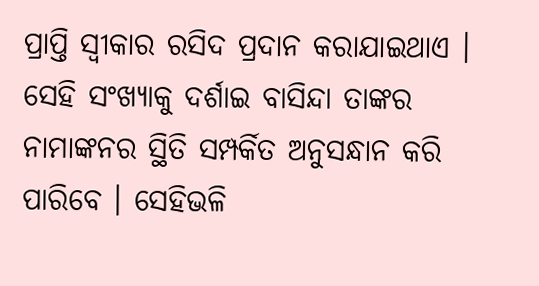ପ୍ରାପ୍ତି ସ୍ଵୀକାର ରସିଦ ପ୍ରଦାନ କରାଯାଇଥାଏ । ସେହି ସଂଖ୍ୟାକୁ ଦର୍ଶାଇ ବାସିନ୍ଦା ତାଙ୍କର ନାମାଙ୍କନର ସ୍ଥିତି ସମ୍ପର୍କିତ ଅନୁସନ୍ଧାନ କରି ପାରିବେ । ସେହିଭଳି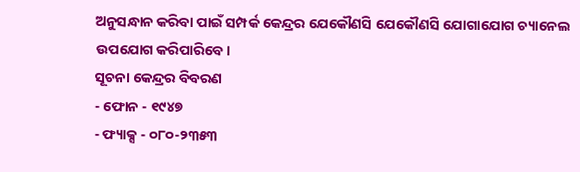ଅନୁସନ୍ଧାନ କରିବା ପାଇଁ ସମ୍ପର୍କ କେନ୍ଦ୍ରର ଯେକୌଣସି ଯେକୌଣସି ଯୋଗାଯୋଗ ଚ୍ୟାନେଲ ଉପଯୋଗ କରିପାରିବେ।
ସୂଚନା କେନ୍ଦ୍ରର ବିବରଣ
- ଫୋନ - ୧୯୪୭
- ଫ୍ୟାକ୍ସ - ୦୮୦-୨୩୫୩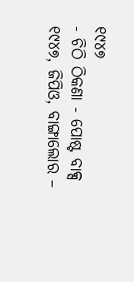୧୯୪୭
- ଚିଠି ଠିକଣା - ପୋଷ୍ଟ ବାକ୍ସ ୧୯୪୭, ଜିପିଓ, ବାଙ୍ଗାଲୋର –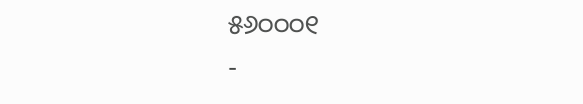୫୬୦୦୦୧
-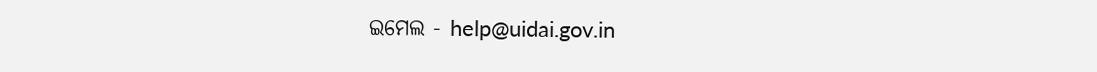ଇମେଲ - help@uidai.gov.in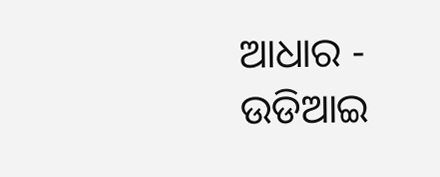ଆଧାର - ଉଡିଆଇ